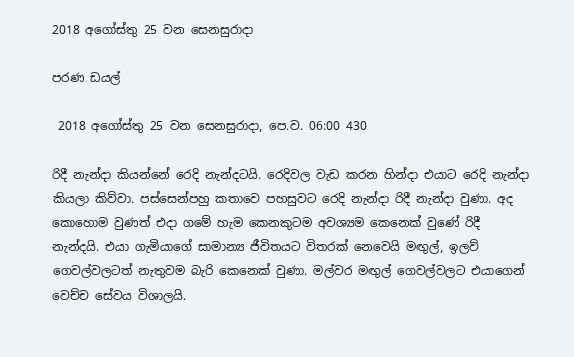2018 අගෝස්තු 25 වන සෙනසුරාදා

පරණ ඩයල්

 2018 අගෝස්තු 25 වන සෙනසුරාදා, පෙ.ව. 06:00 430

රිදී නැන්දා කියන්නේ රෙදි නැන්දටයි. රෙදිවල වැඩ කරන හින්දා එයාට රෙදි නැන්දා කියලා කිව්වා. පස්සෙන්පහු කතාවෙ පහසුවට රෙදි නැන්දා රිදී නැන්දා වුණා. අද කොහොම වුණත් එදා ගමේ හැම කෙනකුටම අවශ්‍යම කෙනෙක් වුණේ රිදී නැන්දයි. එයා ගැමියාගේ සාමාන්‍ය ජීවිතයට විතරක් නෙවෙයි මඟුල්, ඉලව් ගෙවල්වලටත් නැතුවම බැරි කෙනෙක් වුණා. මල්වර මඟුල් ගෙවල්වලට එයාගෙන් වෙච්ච සේවය විශාලයි.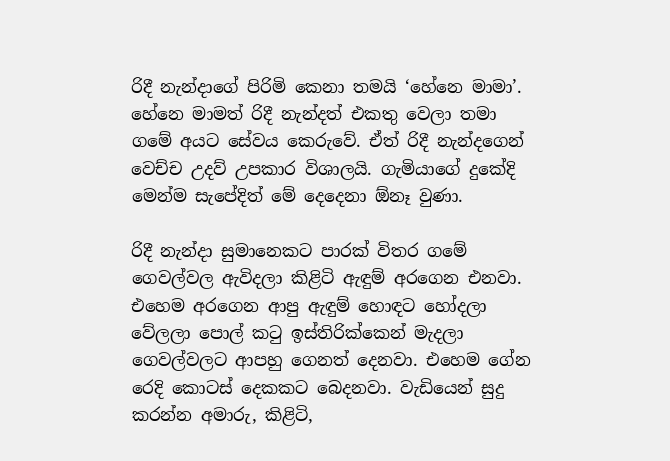රිදී නැන්දාගේ පිරිමි කෙනා තමයි ‘හේනෙ මාමා’. හේනෙ මාමත් රිදී නැන්දත් එකතු වෙලා තමා ගමේ අයට සේවය කෙරුවේ. ඒත් රිදී නැන්දගෙන් වෙච්ච උදව් උපකාර විශාලයි. ගැමියාගේ දුකේදි මෙන්ම සැපේදිත් මේ දෙදෙනා ඕනෑ වුණා.

රිදී නැන්දා සුමානෙකට පාරක් විතර ගමේ ගෙවල්වල ඇවිදලා කිළිටි ඇඳුම් අරගෙන එනවා. එහෙම අරගෙන ආපු ඇඳුම් හොඳට හෝදලා වේලලා පොල් කටු ඉස්තිරික්කෙන් මැදලා ගෙවල්වලට ආපහු ගෙනත් දෙනවා. එහෙම ගේන රෙදි කොටස් දෙකකට බෙදනවා. වැඩියෙන් සුදු කරන්න අමාරු, කිළිටි,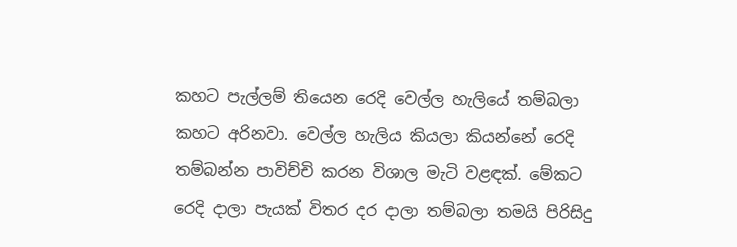කහට පැල්ලම් තියෙන රෙදි වෙල්ල හැලියේ තම්බලා කහට අරිනවා. වෙල්ල හැලිය කියලා කියන්නේ රෙදි තම්බන්න පාවිච්චි කරන විශාල මැටි වළඳක්. මේකට රෙදි දාලා පැයක් විතර දර දාලා තම්බලා තමයි පිරිසිදු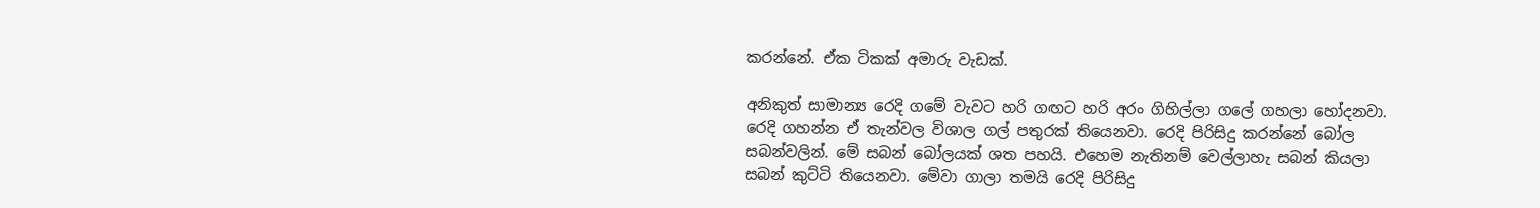කරන්නේ. ඒක ටිකක් අමාරු වැඩක්.

අනිකුත් සාමාන්‍ය රෙදි ගමේ වැවට හරි ගඟට හරි අරං ගිහිල්ලා ගලේ ගහලා හෝදනවා. රෙදි ගහන්න ඒ තැන්වල විශාල ගල් පතුරක් තියෙනවා. රෙදි පිරිසිදු කරන්නේ බෝල සබන්වලින්. මේ සබන් බෝලයක් ශත පහයි. එහෙම නැතිනම් වෙල්ලාහැ සබන් කියලා සබන් කුට්ටි තියෙනවා. මේවා ගාලා තමයි රෙදි පිරිසිදු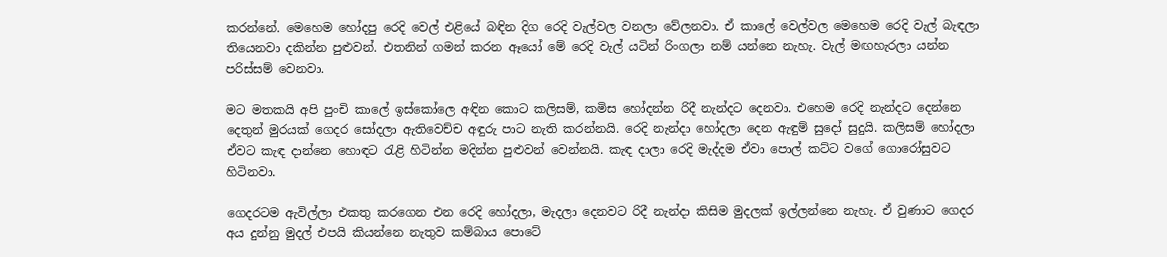කරන්නේ. මෙහෙම හෝදපු රෙදි වෙල් එළියේ බඳින දිග රෙදි වැල්වල වනලා වේලනවා. ඒ කාලේ වෙල්වල මෙහෙම රෙදි වැල් බැඳලා තියෙනවා දකින්න පුළුවන්. එතනින් ගමන් කරන ඈයෝ මේ රෙදි වැල් යටින් රිංගලා නම් යන්නෙ නැහැ. වැල් මඟහැරලා යන්න පරිස්සම් වෙනවා.

මට මතකයි අපි පුංචි කාලේ ඉස්කෝලෙ අඳින කොට කලිසම්, කමිස හෝදන්න රිදී නැන්දට දෙනවා. එහෙම රෙදි නැන්දට දෙන්නෙ දෙතුන් මුරයක් ගෙදර සෝදලා ඇතිවෙච්ච අඳුරු පාට නැති කරන්නයි. රෙදි නැන්දා හෝදලා දෙන ඇඳුම් සුදෝ සුදුයි. කලිසම් හෝදලා ඒවට කැඳ දාන්නෙ හොඳට රැළි හිටින්න මදින්න පුළුවන් වෙන්නයි. කැඳ දාලා රෙදි මැද්දම ඒවා පොල් කට්ට වගේ ගොරෝසුවට හිටිනවා.

ගෙදරටම ඇවිල්ලා එකතු කරගෙන එන රෙදි හෝදලා, මැදලා දෙනවට රිදී නැන්දා කිසිම මුදලක් ඉල්ලන්නෙ නැහැ. ඒ වුණාට ගෙදර අය දුන්නු මුදල් එපයි කියන්නෙ නැතුව කම්බාය පොටේ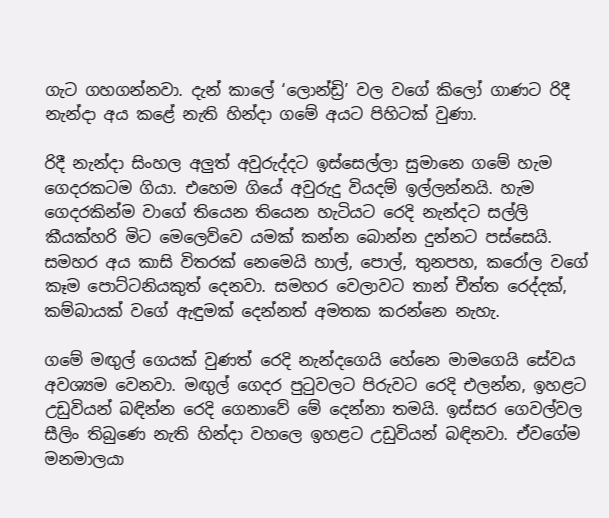ගැට ගහගන්නවා. දැන් කාලේ ‘ලොන්ඩ්‍රි’ වල වගේ කිලෝ ගාණට රිදී නැන්දා අය කළේ නැති හින්දා ගමේ අයට පිහිටක් වුණා.

රිදී නැන්දා සිංහල අලුත් අවුරුද්දට ඉස්සෙල්ලා සුමානෙ ගමේ හැම ගෙදරකටම ගියා. එහෙම ගියේ අවුරුදු වියදම් ඉල්ලන්නයි. හැම ගෙදරකින්ම වාගේ තියෙන තියෙන හැටියට රෙදි නැන්දට සල්ලි කීයක්හරි මිට මෙලෙව්වෙ යමක් කන්න බොන්න දුන්නට පස්සෙයි. සමහර අය කාසි විතරක් නෙමෙයි හාල්, පොල්, තුනපහ, කරෝල වගේ කෑම පොට්ටනියකුත් දෙනවා. සමහර වෙලාවට තාන් චීත්ත රෙද්දක්, කම්බායක් වගේ ඇඳුමක් දෙන්නත් අමතක කරන්නෙ නැහැ.

ගමේ මඟුල් ගෙයක් වුණත් රෙදි නැන්දගෙයි හේනෙ මාමගෙයි සේවය අවශ්‍යම වෙනවා. මඟුල් ගෙදර පුටුවලට පිරුවට රෙදි එලන්න, ඉහළට උඩුවියන් බඳින්න රෙදි ගෙනාවේ මේ දෙන්නා තමයි. ඉස්සර ගෙවල්වල සීලිං තිබුණෙ නැති හින්දා වහලෙ ඉහළට උඩුවියන් බඳිනවා. ඒවගේම මනමාලයා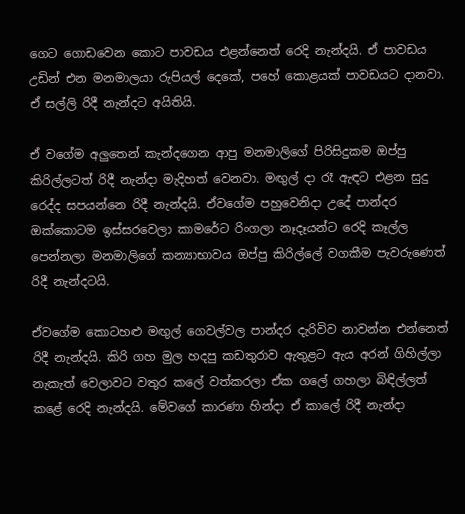ගෙට ගොඩවෙන කොට පාවඩය එළන්නෙත් රෙදි නැන්දයි. ඒ පාවඩය උඩින් එන මනමාලයා රුපියල් දෙකේ, පහේ කොළයක් පාවඩයට දානවා. ඒ සල්ලි රිදී නැන්දට අයිතියි.

ඒ වගේම අලුතෙන් කැන්දගෙන ආපු මනමාලිගේ පිරිසිදුකම ඔප්පු කිරිල්ලටත් රිදී නැන්දා මැදිහත් වෙනවා. මඟුල් දා රෑ ඇඳට එළන සුදු රෙද්ද සපයන්නෙ රිදී නැන්දයි. ඒවගේම පහුවෙනිදා උදේ පාන්දර ඔක්කොටම ඉස්සරවෙලා කාමරේට රිංගලා නෑදෑයන්ට රෙදි කෑල්ල පෙන්නලා මනමාලිගේ කන්‍යාභාවය ඔප්පු කිරිල්ලේ වගකීම පැවරුණෙත් රිදී නැන්දටයි.

ඒවගේම කොටහළු මඟුල් ගෙවල්වල පාන්දර දැරිවිව නාවන්න එන්නෙත් රිදී නැන්දයි. කිරි ගහ මුල හදපු කඩතුරාව ඇතුළට ඇය අරන් ගිහිල්ලා නැකැත් වෙලාවට වතුර කලේ වත්කරලා ඒක ගලේ ගහලා බිඳිල්ලත් කළේ රෙදි නැන්දයි. මේවගේ කාරණා හින්දා ඒ කාලේ රිදී නැන්දා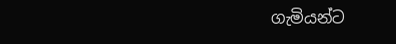ගැමියන්ට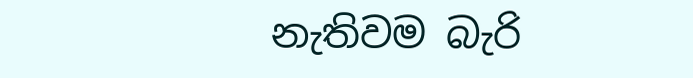නැතිවම බැරි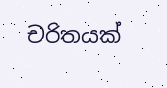චරිතයක්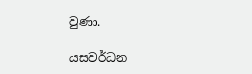වුණා.

යසවර්ධන